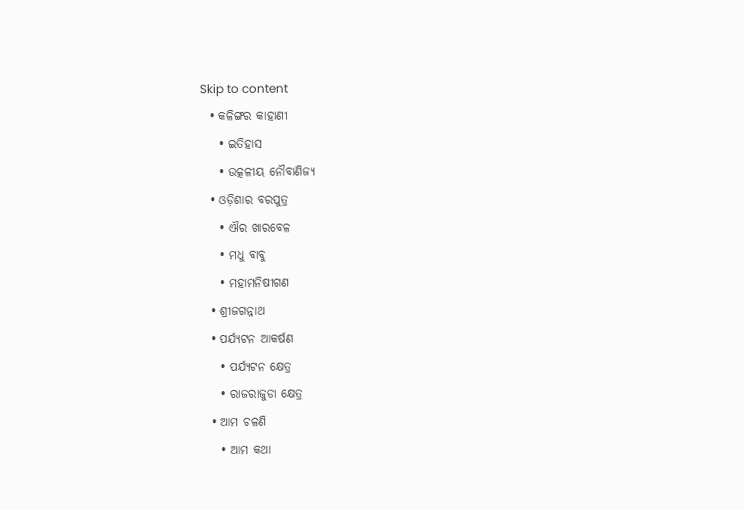Skip to content
  • କଳିଙ୍ଗର କାହାଣୀ
    • ଇତିହାସ
    • ଉତ୍କଳୀୟ ନୌବାଣିଜ୍ୟ
  • ଓଡ଼ିଶାର ବରପୁତ୍ର
    • ଐର ଖାରବେଳ
    • ମଧୁ ବାବୁ
    • ମହାମନିଷୀଗଣ
  • ଶ୍ରୀଜଗନ୍ନାଥ
  • ପର୍ଯ୍ୟଟନ ଆକର୍ଷଣ
    • ପର୍ଯ୍ୟଟନ କ୍ଷେତ୍ର
    • ରାଜରାଜୁଡା କ୍ଷେତ୍ର
  • ଆମ ଚଳଣି
    • ଆମ କଥା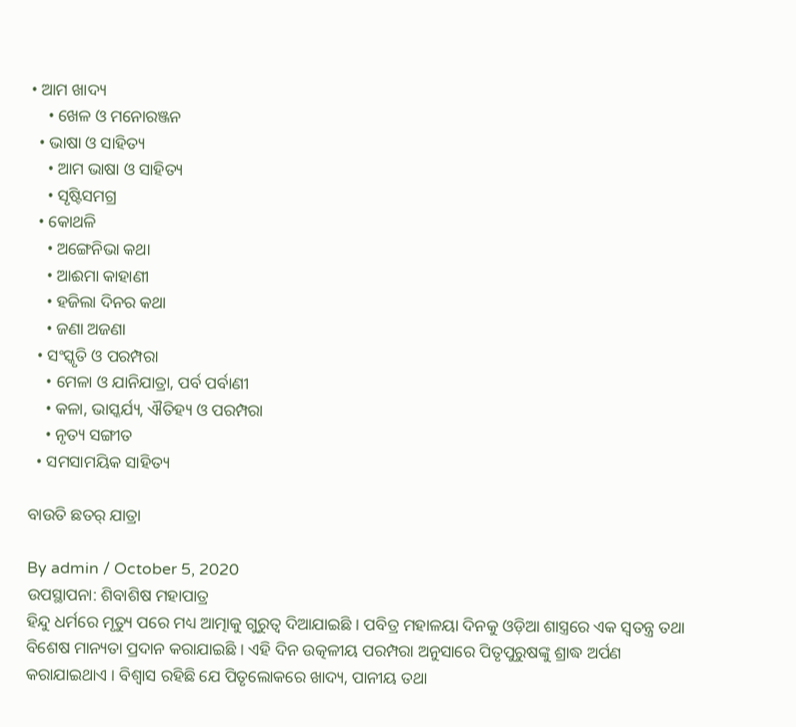• ଆମ ଖାଦ୍ୟ
    • ଖେଳ ଓ ମନୋରଞ୍ଜନ
  • ଭାଷା ଓ ସାହିତ୍ୟ
    • ଆମ ଭାଷା ଓ ସାହିତ୍ୟ
    • ସୃଷ୍ଟିସମଗ୍ର
  • କୋଥଳି
    • ଅଙ୍ଗେନିଭା କଥା
    • ଆଈମା କାହାଣୀ
    • ହଜିଲା ଦିନର କଥା
    • ଜଣା ଅଜଣା
  • ସଂସ୍କୃତି ଓ ପରମ୍ପରା
    • ମେଳା ଓ ଯାନିଯାତ୍ରା, ପର୍ବ ପର୍ବାଣୀ
    • କଳା, ଭାସ୍କର୍ଯ୍ୟ, ଐତିହ୍ୟ ଓ ପରମ୍ପରା
    • ନୃତ୍ୟ ସଙ୍ଗୀତ
  • ସମସାମୟିକ ସାହିତ୍ୟ

ବାଉତି ଛତର୍ ଯାତ୍ରା

By admin / October 5, 2020
ଉପସ୍ଥାପନା: ଶିବାଶିଷ ମହାପାତ୍ର
ହିନ୍ଦୁ ଧର୍ମରେ ମୃତ୍ୟୁ ପରେ ମଧ୍ୟ ଆତ୍ମାକୁ ଗୁରୁତ୍ବ ଦିଆଯାଇଛି । ପବିତ୍ର ମହାଳୟା ଦିନକୁ ଓଡ଼ିଆ ଶାସ୍ତ୍ରରେ ଏକ ସ୍ବତନ୍ତ୍ର ତଥା ବିଶେଷ ମାନ୍ୟତା ପ୍ରଦାନ କରାଯାଇଛି । ଏହି ଦିନ ଉତ୍କଳୀୟ ପରମ୍ପରା ଅନୁସାରେ ପିତୃପୁରୁଷଙ୍କୁ ଶ୍ରାଦ୍ଧ ଅର୍ପଣ କରାଯାଇଥାଏ । ବିଶ୍ବାସ ରହିଛି ଯେ ପିତୃଲୋକରେ ଖାଦ୍ୟ, ପାନୀୟ ତଥା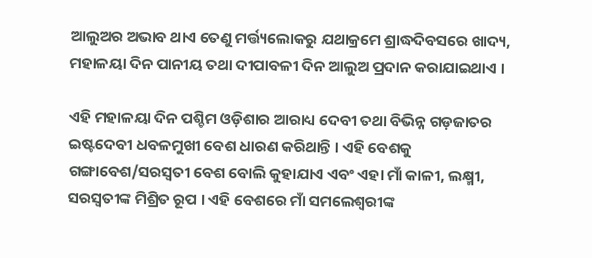ଆଲୁଅର ଅଭାବ ଥାଏ ତେଣୁ ମର୍ତ୍ତ୍ୟଲୋକରୁ ଯଥାକ୍ରମେ ଶ୍ରାଦ୍ଧଦିବସରେ ଖାଦ୍ୟ, ମହାଳୟା ଦିନ ପାନୀୟ ତଥା ଦୀପାବଳୀ ଦିନ ଆଲୁଅ ପ୍ରଦାନ କରାଯାଇଥାଏ ।

ଏହି ମହାଳୟା ଦିନ ପଶ୍ଚିମ ଓଡ଼ିଶାର ଆରାଧ୍ୟ ଦେବୀ ତଥା ବିଭିନ୍ନ ଗଡ଼ଜାତର ଇଷ୍ଟଦେବୀ ଧବଳମୁଖୀ ବେଶ ଧାରଣ କରିଥାନ୍ତି । ଏହି ବେଶକୁ ଗଙ୍ଗାବେଶ/ସରସ୍ଵତୀ ବେଶ ବୋଲି କୁହାଯାଏ ଏବଂ ଏହା ମାଁ କାଳୀ, ଲକ୍ଷ୍ମୀ, ସରସ୍ଵତୀଙ୍କ ମିଶ୍ରିତ ରୂପ । ଏହି ବେଶରେ ମାଁ ସମଲେଶ୍ଵରୀଙ୍କ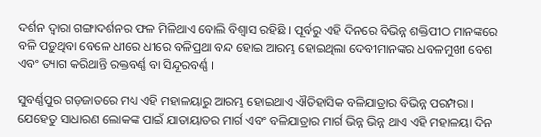ଦର୍ଶନ ଦ୍ବାରା ଗଙ୍ଗାଦର୍ଶନର ଫଳ ମିଳିଥାଏ ବୋଲି ବିଶ୍ଵାସ ରହିଛି । ପୂର୍ବରୁ ଏହି ଦିନରେ ବିଭିନ୍ନ ଶକ୍ତିପୀଠ ମାନଙ୍କରେ ବଳି ପଡ଼ୁଥିବା ବେଳେ ଧୀରେ ଧୀରେ ବଳିପ୍ରଥା ବନ୍ଦ ହୋଇ ଆରମ୍ଭ ହୋଇଥିଲା ଦେବୀମାନଙ୍କର ଧବଳମୁଖୀ ବେଶ ଏବଂ ତ୍ୟାଗ କରିଥାନ୍ତି ରକ୍ତବର୍ଣ୍ଣ ବା ସିନ୍ଦୂରବର୍ଣ୍ଣ ।

ସୁବର୍ଣ୍ଣପୁର ଗଡ଼ଜାତରେ ମଧ୍ୟ ଏହି ମହାଳୟାରୁ ଆରମ୍ଭ ହୋଇଥାଏ ଐତିହାସିକ ବଳିଯାତ୍ରାର ବିଭିନ୍ନ ପରମ୍ପରା । ଯେହେତୁ ସାଧାରଣ ଲୋକଙ୍କ ପାଇଁ ଯାତାୟାତର ମାର୍ଗ ଏବଂ ବଳିଯାତ୍ରାର ମାର୍ଗ ଭିନ୍ନ ଭିନ୍ନ ଥାଏ ଏହି ମହାଳୟା ଦିନ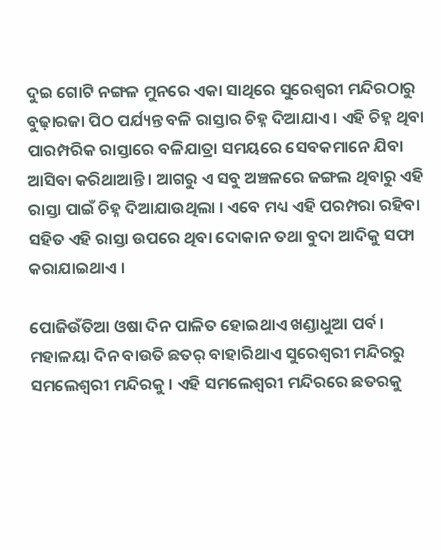ଦୁଇ ଗୋଟି ନଙ୍ଗଳ ମୁନରେ ଏକା ସାଥିରେ ସୁରେଶ୍ଵରୀ ମନ୍ଦିରଠାରୁ ବୁଢ଼ାରଜା ପିଠ ପର୍ଯ୍ୟନ୍ତ ବଳି ରାସ୍ତାର ଚିହ୍ନ ଦିଆଯାଏ । ଏହି ଚିହ୍ନ ଥିବା ପାରମ୍ପରିକ ରାସ୍ତାରେ ବଳିଯାତ୍ରା ସମୟରେ ସେବକମାନେ ଯିବା ଆସିବା କରିଥାଆନ୍ତି । ଆଗରୁ ଏ ସବୁ ଅଞ୍ଚଳରେ ଜଙ୍ଗଲ ଥିବାରୁ ଏହି ରାସ୍ତା ପାଇଁ ଚିହ୍ନ ଦିଆଯାଉଥିଲା । ଏବେ ମଧ୍ୟ ଏହି ପରମ୍ପରା ରହିବା ସହିତ ଏହି ରାସ୍ତା ଉପରେ ଥିବା ଦୋକାନ ତଥା ବୁଦା ଆଦିକୁ ସଫା କରାଯାଇଥାଏ ।

ପୋଜିଉଁତିଆ ଓଷା ଦିନ ପାଳିତ ହୋଇଥାଏ ଖଣ୍ଡାଧୁଆ ପର୍ବ । ମହାଳୟା ଦିନ ବାଉତି ଛତର୍ ବାହାରିଥାଏ ସୁରେଶ୍ଵରୀ ମନ୍ଦିରରୁ ସମଲେଶ୍ଵରୀ ମନ୍ଦିରକୁ । ଏହି ସମଲେଶ୍ଵରୀ ମନ୍ଦିରରେ ଛତରକୁ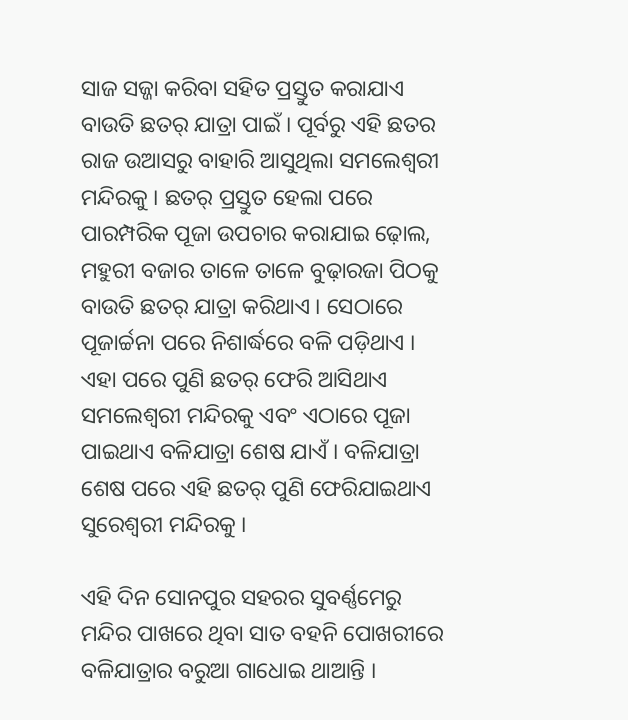ସାଜ ସଜ୍ଜା କରିବା ସହିତ ପ୍ରସ୍ତୁତ କରାଯାଏ ବାଉତି ଛତର୍ ଯାତ୍ରା ପାଇଁ । ପୂର୍ବରୁ ଏହି ଛତର ରାଜ ଉଆସରୁ ବାହାରି ଆସୁଥିଲା ସମଲେଶ୍ଵରୀ ମନ୍ଦିରକୁ । ଛତର୍ ପ୍ରସ୍ତୁତ ହେଲା ପରେ ପାରମ୍ପରିକ ପୂଜା ଉପଚାର କରାଯାଇ ଢ଼ୋଲ, ମହୁରୀ ବଜାର ତାଳେ ତାଳେ ବୁଢ଼ାରଜା ପିଠକୁ ବାଉତି ଛତର୍ ଯାତ୍ରା କରିଥାଏ । ସେଠାରେ ପୂଜାର୍ଚ୍ଚନା ପରେ ନିଶାର୍ଦ୍ଧରେ ବଳି ପଡ଼ିଥାଏ । ଏହା ପରେ ପୁଣି ଛତର୍ ଫେରି ଆସିଥାଏ ସମଲେଶ୍ଵରୀ ମନ୍ଦିରକୁ ଏବଂ ଏଠାରେ ପୂଜା ପାଇଥାଏ ବଳିଯାତ୍ରା ଶେଷ ଯାଏଁ । ବଳିଯାତ୍ରା ଶେଷ ପରେ ଏହି ଛତର୍ ପୁଣି ଫେରିଯାଇଥାଏ ସୁରେଶ୍ଵରୀ ମନ୍ଦିରକୁ ।

ଏହି ଦିନ ସୋନପୁର ସହରର ସୁବର୍ଣ୍ଣମେରୁ ମନ୍ଦିର ପାଖରେ ଥିବା ସାତ ବହନି ପୋଖରୀରେ ବଳିଯାତ୍ରାର ବରୁଆ ଗାଧୋଇ ଥାଆନ୍ତି ।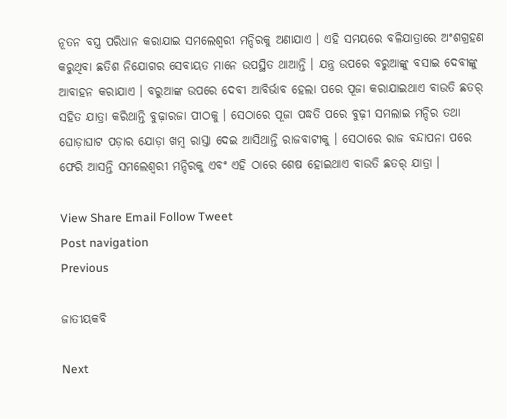ନୂତନ ବସ୍ତ୍ର ପରିଧାନ କରାଯାଇ ସମଲେଶ୍ଵରୀ ମନ୍ଦିରକୁ ଅଣାଯାଏ । ଏହି ସମୟରେ ବଳିଯାତ୍ରାରେ ଅଂଶଗ୍ରହଣ କରୁଥିବା ଛତିଶ ନିଯୋଗର ସେବାୟତ ମାନେ ଉପସ୍ଥିତ ଥାଆନ୍ତି । ଯନ୍ତ୍ର ଉପରେ ବରୁଆଙ୍କୁ ବସାଇ ଦେବୀଙ୍କୁ ଆବାହନ କରାଯାଏ । ବରୁଆଙ୍କ ଉପରେ ଦେବୀ ଆବିର୍ଭାବ ହେଲା ପରେ ପୂଜା କରାଯାଇଥାଏ ବାଉତି ଛତର୍ ସହିତ ଯାତ୍ରା କରିଥାନ୍ତି ବୁଢ଼ାରଜା ପୀଠକୁ । ସେଠାରେ ପୂଜା ପଦ୍ଧତି ପରେ ବୁଢ଼ୀ ସମଲାଇ ମନ୍ଦିର ତଥା ଘୋଡ଼ାଘାଟ ପଡ଼ାର ଯୋଡ଼ା ଖମ୍ବ ରାସ୍ତା ଦେଇ ଆସିଥାନ୍ତି ରାଜବାଟୀକୁ । ସେଠାରେ ରାଜ ବନ୍ଦାପନା ପରେ ଫେରି ଆସନ୍ତି ସମଲେଶ୍ଵରୀ ମନ୍ଦିରକୁ ଏବଂ ଏହି ଠାରେ ଶେଷ ହୋଇଥାଏ ବାଉତି ଛତର୍ ଯାତ୍ରା ।

View Share Email Follow Tweet
Post navigation
Previous

ଜାତୀୟକବି

Next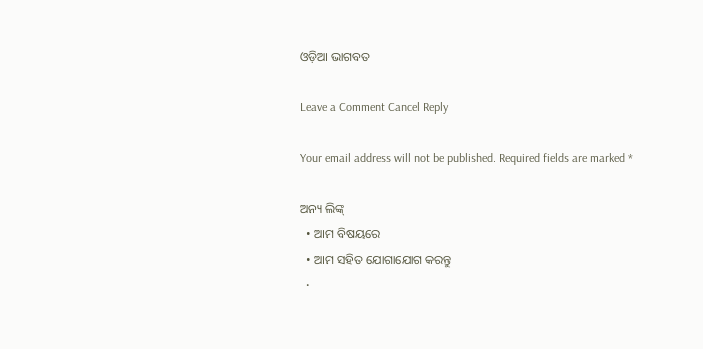ଓଡ଼ିଆ ଭାଗବତ

Leave a Comment Cancel Reply

Your email address will not be published. Required fields are marked *

ଅନ୍ୟ ଲିଙ୍କ୍
  • ଆମ ବିଷୟରେ
  • ଆମ ସହିତ ଯୋଗାଯୋଗ କରନ୍ତୁ
  •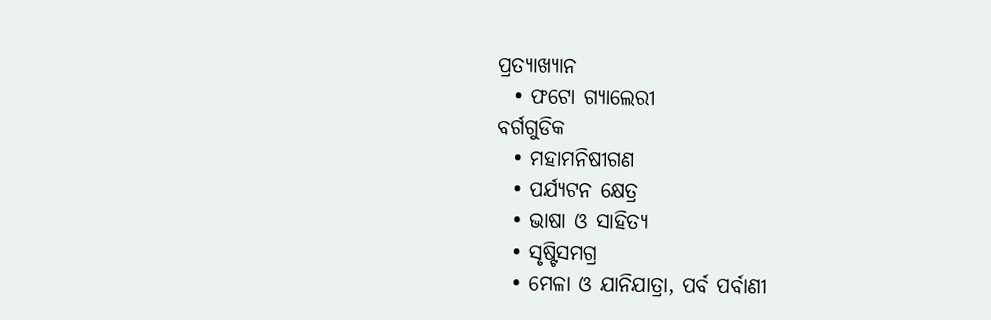ପ୍ରତ୍ୟାଖ୍ୟାନ
  • ଫଟୋ ଗ୍ୟାଲେରୀ
ବର୍ଗଗୁଡିକ
  • ମହାମନିଷୀଗଣ
  • ପର୍ଯ୍ୟଟନ କ୍ଷେତ୍ର
  • ଭାଷା ଓ ସାହିତ୍ୟ
  • ସୃଷ୍ଟିସମଗ୍ର
  • ମେଳା ଓ ଯାନିଯାତ୍ରା, ପର୍ବ ପର୍ବାଣୀ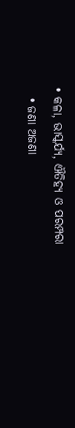• କଳା, ଭାସ୍କର୍ଯ୍ୟ, ଐତିହ୍ୟ ଓ ପରମ୍ପରା
  • ଜଣା ଅଜଣା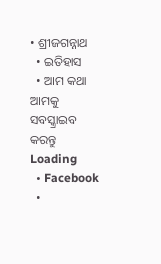• ଶ୍ରୀଜଗନ୍ନାଥ
  • ଇତିହାସ
  • ଆମ କଥା
ଆମକୁ ସବସ୍କ୍ରାଇବ କରନ୍ତୁ
Loading
  • Facebook
  •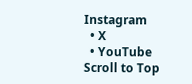Instagram
  • X
  • YouTube
Scroll to Top